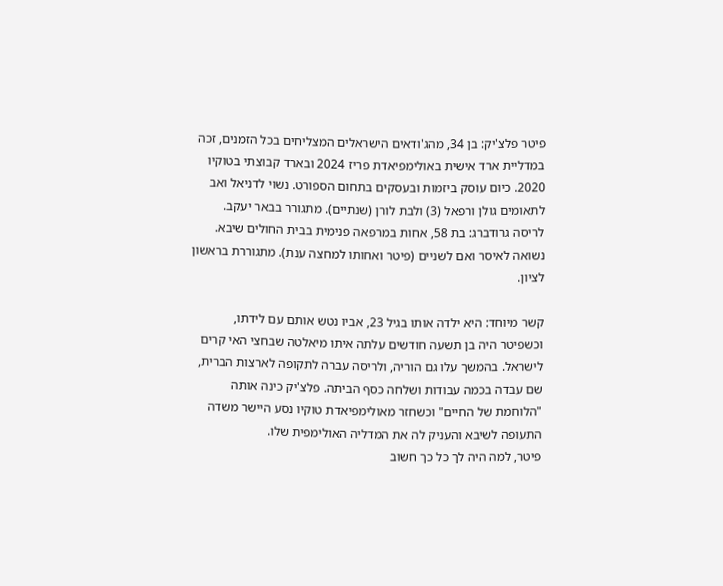פיטר פלצ'יק: בן 34, מהג'ודאים הישראלים המצליחים בכל הזמנים, זכה במדליית ארד אישית באולימפיאדת פריז 2024 ובארד קבוצתי בטוקיו 2020. כיום עוסק ביזמות ובעסקים בתחום הספורט. נשוי לדניאל ואב לתאומים גולן ורפאל (3) ולבת לורן (שנתיים). מתגורר בבאר יעקב.
לריסה גרודברג: בת 58, אחות במרפאה פנימית בבית החולים שיבא. נשואה לאיסר ואם לשניים (פיטר ואחותו למחצה ענת). מתגוררת בראשון לציון.

קשר מיוחד: היא ילדה אותו בגיל 23, אביו נטש אותם עם לידתו, וכשפיטר היה בן תשעה חודשים עלתה איתו מיאלטה שבחצי האי קרים לישראל. בהמשך עלו גם הוריה, ולריסה עברה לתקופה לארצות הברית, שם עבדה בכמה עבודות ושלחה כסף הביתה. פלצ'יק כינה אותה "הלוחמת של החיים" וכשחזר מאולימפיאדת טוקיו נסע היישר משדה התעופה לשיבא והעניק לה את המדליה האולימפית שלו.
פיטר, למה היה לך כל כך חשוב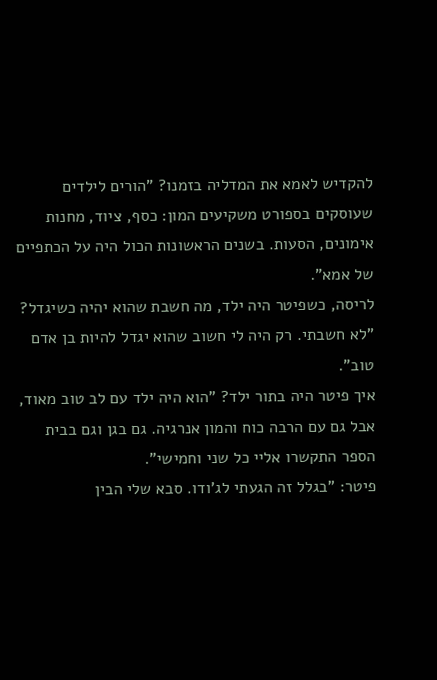להקדיש לאמא את המדליה בזמנו? "הורים לילדים שעוסקים בספורט משקיעים המון: כסף, ציוד, מחנות אימונים, הסעות. בשנים הראשונות הכול היה על הכתפיים של אמא".
לריסה, כשפיטר היה ילד, מה חשבת שהוא יהיה כשיגדל? "לא חשבתי. רק היה לי חשוב שהוא יגדל להיות בן אדם טוב".
איך פיטר היה בתור ילד? "הוא היה ילד עם לב טוב מאוד, אבל גם עם הרבה כוח והמון אנרגיה. גם בגן וגם בבית הספר התקשרו אליי כל שני וחמישי".
פיטר: "בגלל זה הגעתי לג'ודו. סבא שלי הבין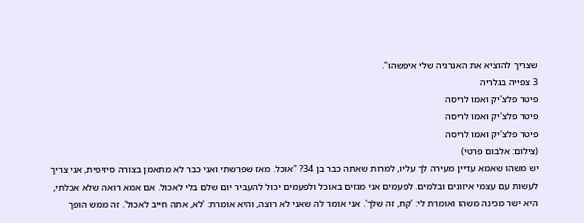שצריך להוציא את האנרגיה שלי איפשהו".
3 צפייה בגלריה
פיטר פלצ'יק ואמו לריסה
פיטר פלצ'יק ואמו לריסה
פיטר פלצ'יק ואמו לריסה
(צילום: אלבום פרטי)
יש משהו שאמא עדיין מעירה לך עליו, למרות שאתה כבר בן 34? "אוכל. מאז שפרשתי ואני כבר לא מתאמן בצורה סיזיפית, אני צריך לעשות עם עצמי איזונים ובלמים. לפעמים אני מגזים באוכל ולפעמים יכול להעביר יום שלם בלי לאכול. אם אמא רואה שלא אכלתי, היא ישר מכינה משהו ואומרת לי: 'קח, זה שלך'. אני אומר לה שאני לא רוצה, והיא אומרת: 'לא, אתה חייב לאכול'. זה ממש הופך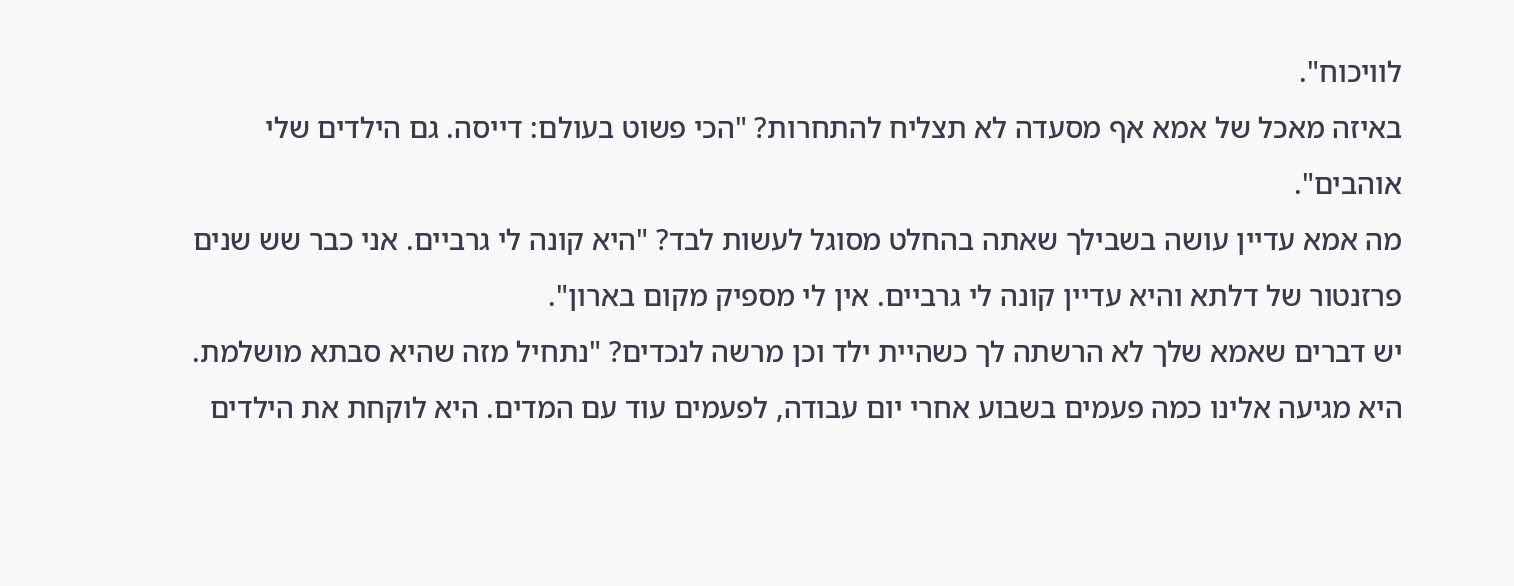לוויכוח".
באיזה מאכל של אמא אף מסעדה לא תצליח להתחרות? "הכי פשוט בעולם: דייסה. גם הילדים שלי אוהבים".
מה אמא עדיין עושה בשבילך שאתה בהחלט מסוגל לעשות לבד? "היא קונה לי גרביים. אני כבר שש שנים פרזנטור של דלתא והיא עדיין קונה לי גרביים. אין לי מספיק מקום בארון".
יש דברים שאמא שלך לא הרשתה לך כשהיית ילד וכן מרשה לנכדים? "נתחיל מזה שהיא סבתא מושלמת. היא מגיעה אלינו כמה פעמים בשבוע אחרי יום עבודה, לפעמים עוד עם המדים. היא לוקחת את הילדים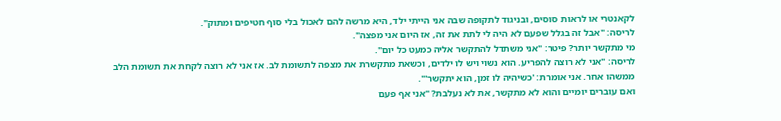לקאנטרי או לראות סוסים, ובניגוד לתקופה שבה אני הייתי ילד, היא מרשה להם לאכול בלי סוף חטיפים ומתוק".
לריסה: "אבל זה בגלל שפעם לא היה לי לתת את זה, אז היום אני מפצה".
מי מתקשר יותר? פיטר: "אני משתדל להתקשר אליה כמעט כל יום".
לריסה: "אני לא רוצה להפריע. הוא נשוי ויש לו ילדים, וכשאת מתקשרת את מצפה לתשומת לב. אז אני לא רוצה לקחת את תשומת הלב ממשהו אחר. אני אומרת: 'כשיהיה לו זמן, הוא יתקשר'".
ואם עוברים יומיים והוא לא מתקשר, את לא נעלבת? "אני אף פעם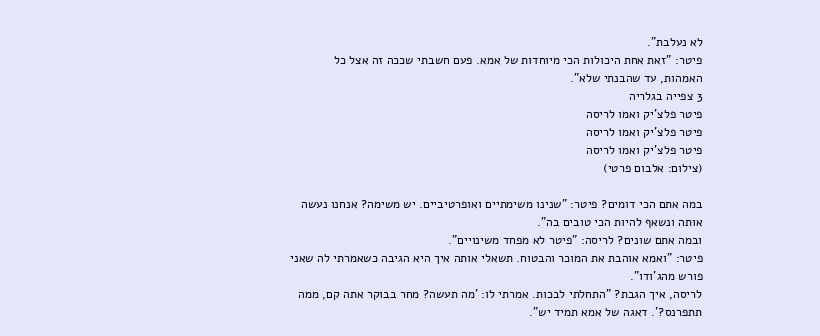לא נעלבת".
פיטר: "זאת אחת היכולות הכי מיוחדות של אמא. פעם חשבתי שככה זה אצל כל האמהות, עד שהבנתי שלא".
3 צפייה בגלריה
פיטר פלצ'יק ואמו לריסה
פיטר פלצ'יק ואמו לריסה
פיטר פלצ'יק ואמו לריסה
(צילום: אלבום פרטי)

במה אתם הכי דומים? פיטר: "שנינו משימתיים ואופרטיביים. יש משימה? אנחנו נעשה אותה ונשאף להיות הכי טובים בה".
ובמה אתם שונים? לריסה: "פיטר לא מפחד משינויים".
פיטר: "ואמא אוהבת את המוכר והבטוח. תשאלי אותה איך היא הגיבה כשאמרתי לה שאני פורש מהג'ודו".
לריסה, איך הגבת? "התחלתי לבכות. אמרתי לו: 'מה תעשה? מחר בבוקר אתה קם, ממה תתפרנס?'. דאגה של אמא תמיד יש".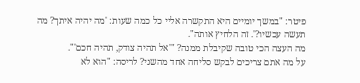פיטר: "במשך יומיים היא התקשרה אליי כל כמה שעות: 'מה יהיה איתך? מה תעשה עכשיו?'. זה הלחיץ אותה".
מה העצה הכי טובה שקיבלת ממנה? "'אל תהיה צודק, תהיה חכם'".
על מה אתם צריכים לבקש סליחה אחד מהשני? לריסה: "הוא לא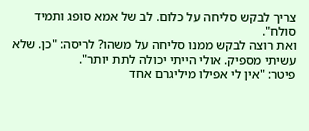צריך לבקש סליחה על כלום. לב של אמא סופג ותמיד סולח".
ואת רוצה לבקש ממנו סליחה על משהו? לריסה: "כן. שלא עשיתי מספיק. אולי הייתי יכולה לתת יותר".
פיטר: "אין לי אפילו מיליגרם אחד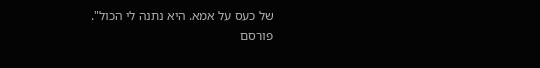של כעס על אמא. היא נתנה לי הכול".
פורסם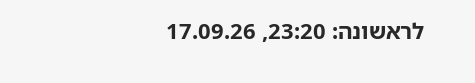לראשונה: 23:20, 17.09.26